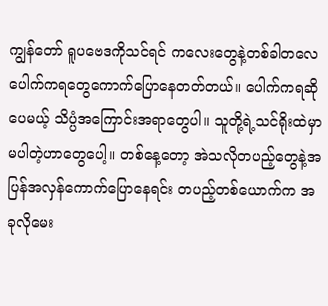ကျွန်တော် ရူပဗေဒကိုသင်ရင် ကလေးတွေနဲ့တစ်ခါတလေ ပေါက်ကရတွေကောက်ပြောနေတတ်တယ်။ ပေါက်ကရဆိုပေမယ့် သိပ္ပံအကြောင်းအရာတွေပါ။ သူတို့ရဲ့သင်ရိုးထဲမှာမပါတဲ့ဟာတွေပေါ့။ တစ်နေ့တော့ အဲသလိုတပည့်တွေနဲ့အပြန်အလှန်ကောက်ပြောနေရင်း တပည့်တစ်ယောက်က အခုလိုမေး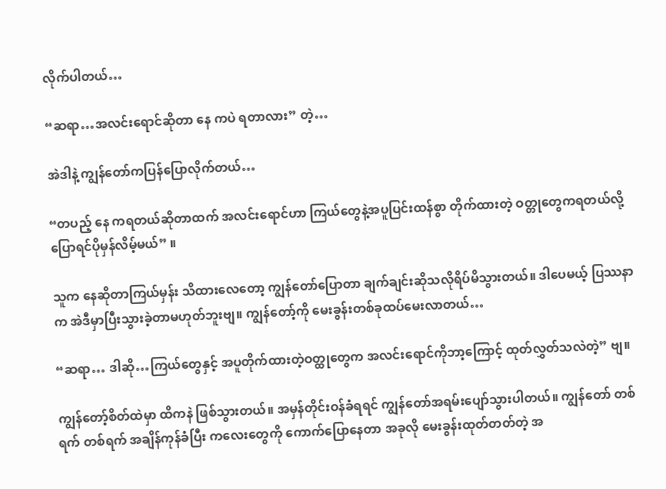လိုက်ပါတယ်…

“ဆရာ…အလင်းရောင်ဆိုတာ နေ ကပဲ ရတာလား” တဲ့…

အဲဒါနဲ့ ကျွန်တော်ကပြန်ပြောလိုက်တယ်…

“တပည့် နေ ကရတယ်ဆိုတာထက် အလင်းရောင်ဟာ ကြယ်တွေနဲ့အပူပြင်းထန်စွာ တိုက်ထားတဲ့ ဝတ္တုတွေကရတယ်လို့ပြောရင်ပိုမှန်လိမ့်မယ်” ။

သူက နေဆိုတာကြယ်မှန်း သိထားလေတော့ ကျွန်တော်ပြောတာ ချက်ချင်းဆိုသလိုရိပ်မိသွားတယ်။ ဒါပေမယ့် ပြဿနာက အဲဒီမှာပြီးသွားခဲ့တာမဟုတ်ဘူးဗျ။ ကျွန်‌တော့်ကို မေးခွန်းတစ်ခုထပ်မေးလာတယ်…

“ဆရာ… ဒါဆို…ကြယ်တွေနှင့် အပူတိုက်ထားတဲ့ဝတ္ထုတွေက အလင်းရောင်ကိုဘာ့ကြောင့် ထုတ်လွှတ်သလဲတဲ့” ဗျ။

ကျွန်တော့်စိတ်ထဲမှာ ထိကနဲ ဖြစ်သွားတယ်။ အမှန်တိုင်းဝန်ခံရရင် ကျွန်တော်အရမ်းပျော်သွားပါတယ်။ ကျွန်တော် တစ်ရက် တစ်ရက် အချိန်ကုန်ခံပြီး ကလေးတွေကို ကောက်ပြောနေတာ အခုလို မေးခွန်းထုတ်တတ်တဲ့ အ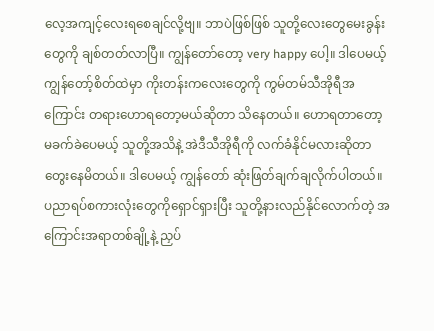လေ့အကျင့်လေးရစေချင်လို့ဗျ။ ဘာပဲဖြစ်ဖြစ် သူတို့လေးတွေမေးခွန်းတွေကို ချစ်တတ်လာပြီ။ ကျွန်တော်တော့ very happy ပေါ့။ ဒါပေမယ့် ကျွန်တော့်စိတ်ထဲမှာ ကိုးတန်းကလေးတွေကို ကွမ်တမ်သီအိုရီအကြောင်း တရားဟောရတော့မယ်ဆိုတာ သိနေတယ်။ ဟောရတာတော့ မခက်ခဲပေမယ့် သူတို့အသိနဲ့ အဲဒီသီအိုရီကို လက်ခံနိုင်မလားဆိုတာ တွေးနေမိတယ်။ ဒါပေမယ့် ကျွန်တော် ဆုံးဖြတ်ချက်ချလိုက်ပါတယ်။ ပညာရပ်စကားလုံးတွေကိုရှောင်ရှားပြီး သူတို့နားလည်နိုင်လောက်တဲ့ အကြောင်းအရာတစ်ချို့နဲ့ ညှပ်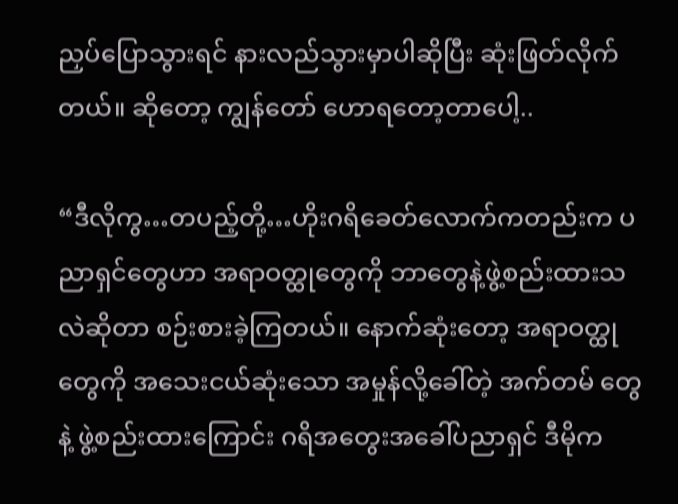ညှပ်ပြောသွားရင် နားလည်သွားမှာပါဆိုပြီး ဆုံးဖြတ်လိုက်တယ်။ ဆိုတော့ ကျွန်တော် ဟောရတော့တာပေါ့..

“ဒီလိုကွ…တပည့်တို့…ဟိုးဂရိခေတ်လောက်ကတည်းက ပညာရှင်တွေဟာ အရာဝတ္ထုတွေကို ဘာတွေနဲ့ဖွဲ့စည်းထားသလဲဆိုတာ စဉ်းစားခဲ့ကြတယ်။ နောက်ဆုံးတော့ အရာဝတ္ထုတွေကို အသေးငယ်ဆုံးသော အမှုန်လို့ခေါ်တဲ့ အက်တမ် တွေနဲ့ ဖွဲ့စည်းထားကြောင်း ဂရိအတွေးအခေါ်ပညာရှင် ဒီမိုက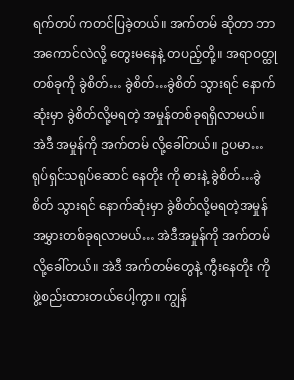ရက်တပ် ကတင်ပြခဲ့တယ်။ အက်တမ် ဆိုတာ ဘာအကောင်လဲလို့ တွေးမနေနဲ့ တပည့်တို့။ အရာဝတ္ထုတစ်ခုကို ခွဲစိတ်… ခွဲစိတ်…ခွဲစိတ် သွားရင် နောက်ဆုံးမှာ ခွဲစိတ်လို့မရတဲ့ အမှုန်တစ်ခုရရှိလာမယ်။ အဲဒီ အမှုန်ကို အက်တမ် လို့ခေါ်တယ်။ ဥပမာ…ရုပ်ရှင်သရုပ်ဆောင် နေတိုး ကို ဓားနဲ့ ခွဲစိတ်…ခွဲစိတ် သွားရင် နောက်ဆုံးမှာ ခွဲစိတ်လို့မရတဲ့အမှုန်အမွှားတစ်ခုရလာမယ်… အဲဒီအမှုန်ကို အက်တမ်လို့ခေါ်တယ်။ အဲဒီ အက်တမ်တွေနဲ့ ကွီးနေတိုး ကိုဖွဲ့စည်းထားတယ်ပေါ့ကွာ။ ကျွန်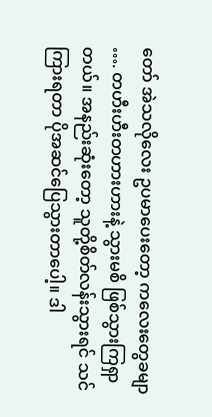တော် အဲသလိုလေး ဥပမာပေးတော့ ကလေးတွေခမျာ …. တဟီးဟီးတဟားဟားနဲ့ သွားမစိ ဖြစ်သွားကြရှာတယ်။ အနည်းဆုံးတော့ သူတို့စိတ်လန်းသွားရင် သင်ကြားရတာ ပိုအဆင်ပြေသွားတာပေါ့။ ဒါ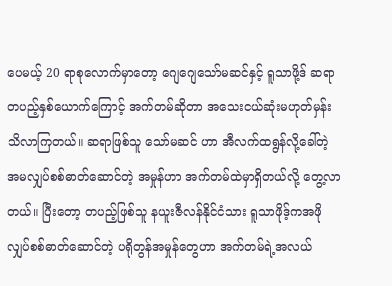ပေမယ့် 20 ရာစုလောက်မှာတော့ ဂျေဂျေသော်မဆင်နှင့် ရူသာဖို့ဒ် ဆရာတပည့်နှစ်ယောက်ကြောင့် အက်တမ်ဆိုတာ အသေးငယ်ဆုံးမဟုတ်မှန်း သိလာကြတယ်။ ဆရာဖြစ်သူ သော်မဆင် ဟာ အီလက်ထရွန်လို့ခေါ်တဲ့ အမလျှပ်စစ်ဓာတ်ဆောင်တဲ့ အမှုန်ဟာ အက်တမ်ထဲမှာရှိတယ်လို့ တွေ့လာတယ်။ ပြီးတော့ တပည့်ဖြစ်သူ နယူးဇီလန်နိုင်ငံသား ရူသာဖိုဒ့်ကအဖိုလျှပ်စစ်ဓာတ်ဆောင်တဲ့ ပရိုတွန်အမှုန်တွေဟာ အက်တမ်ရဲ့အလယ်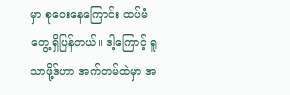မှာ စုဝေးနေကြောင်း ထပ်မံတွေ့ရှိပြန်တယ်။ ဒါ့ကြောင့် ရူသာဖို့ဒ်ဟာ အက်တမ်ထဲမှာ အ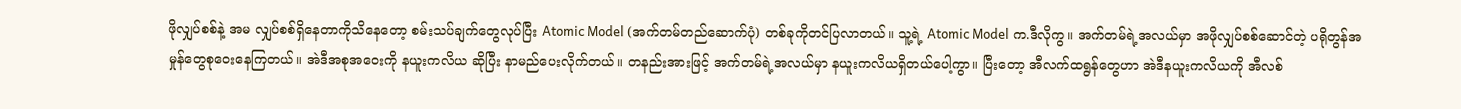ဖိုလျှပ်စစ်နဲ့ အမ လျှပ်စစ်ရှိနေတာကိုသိနေတော့ စမ်းသပ်ချက်တွေလုပ်ပြီး Atomic Model (အက်တမ်တည်ဆောက်ပုံ) တစ်ခုကိုတင်ပြလာတယ်။ သူ့ရဲ့ Atomic Model က.ဒီလိုကွ။ အက်တမ်ရဲ့အလယ်မှာ အဖိုလျှပ်စစ်ဆောင်တဲ့ ပရိုတွန်အမှုန်တွေစုဝေးနေကြတယ်။ အဲဒီအစုအဝေးကို နယူးကလိယ ဆိုပြီး နာမည်ပေးလိုက်တယ်။ တနည်းအားဖြင့် အက်တမ်ရဲ့အလယ်မှာ နယူးကလိယရှိတယ်ပေါ့ကွာ။ ပြီးတော့ အီလက်ထရွန်တွေဟာ အဲဒီနယူးကလိယကို အီလစ်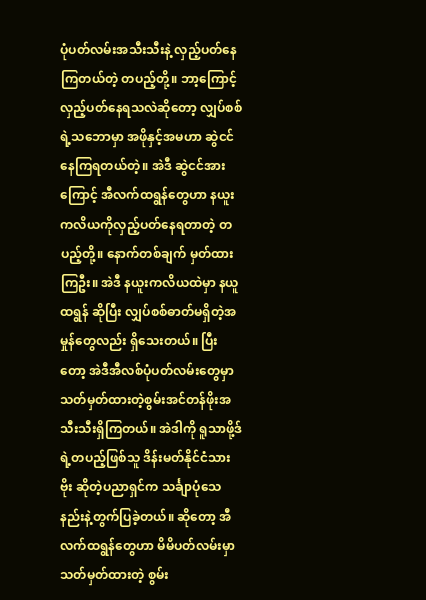ပုံပတ်လမ်းအသီးသီးနဲ့ လှည့်ပတ်နေကြတယ်တဲ့ တပည့်တို့။ ဘာ့ကြောင့် လှည့်ပတ်နေရသလဲဆိုတော့ လျှပ်စစ်ရဲ့သဘောမှာ အဖိုနှင့်အမဟာ ဆွဲငင်နေကြရတယ်တဲ့။ အဲဒီ ဆွဲငင်အားကြောင့် အီလက်ထရွန်တွေဟာ နယူးကလိယကိုလှည့်ပတ်နေရတာတဲ့ တပည့်တို့။ နောက်တစ်ချက် မှတ်ထားကြဦး။ အဲဒီ နယူးကလိယထဲမှာ နယူထရွန် ဆိုပြီး လျှပ်စစ်ဓာတ်မရှိတဲ့အမှုန်တွေလည်း ရှိသေးတယ်။ ပြီးတော့ အဲဒီအီလစ်ပုံပတ်လမ်းတွေမှာ သတ်မှတ်ထားတဲ့စွမ်းအင်တန်ဖိုးအသီးသီးရှိကြတယ်။ အဲဒါကို ရူသာဖို့ဒ်ရဲ့တပည့်ဖြစ်သူ ဒိန်းမတ်နိုင်ငံသား ဗိုး ဆိုတဲ့ပညာရှင်က သင်္ချာပုံသေနည်းနဲ့တွက်ပြခဲ့တယ်။ ဆိုတော့ အီလက်ထရွန်တွေဟာ မိမိပတ်လမ်းမှာ သတ်မှတ်ထားတဲ့ စွမ်း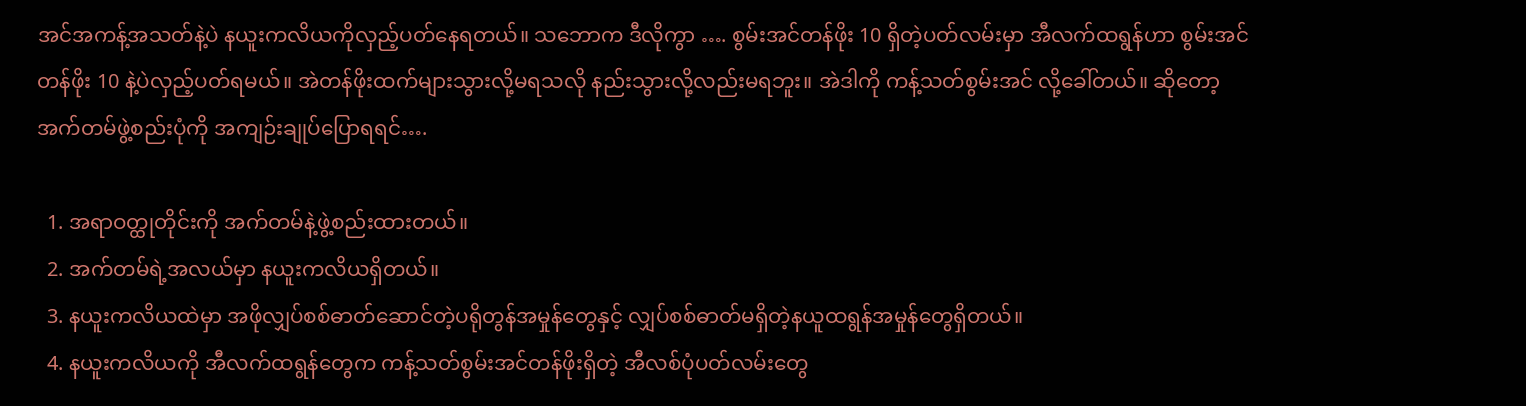အင်အကန့်အသတ်နဲ့ပဲ နယူးကလိယကိုလှည့်ပတ်နေရတယ်။ သဘောက ဒီလိုကွာ …. စွမ်းအင်တန်ဖိုး 10 ရှိတဲ့ပတ်လမ်းမှာ အီလက်ထရွန်ဟာ စွမ်းအင်တန်ဖိုး 10 နဲ့ပဲလှည့်ပတ်ရမယ်။ အဲတန်ဖိုးထက်များသွားလို့မရသလို နည်းသွားလို့လည်းမရဘူး။ အဲဒါကို ကန့်သတ်စွမ်းအင် လို့ခေါ်တယ်။ ဆိုတော့ အက်တမ်ဖွဲ့စည်းပုံကို အကျဉ်းချုပ်ပြောရရင်….

  1. အရာဝတ္ထုတိုင်းကို အက်တမ်နဲ့ဖွဲ့စည်းထားတယ်။
  2. အက်တမ်ရဲ့အလယ်မှာ နယူးကလိယရှိတယ်။
  3. နယူးကလိယထဲမှာ အဖိုလျှပ်စစ်ဓာတ်ဆောင်တဲ့ပရိုတွန်အမှုန်တွေနှင့် လျှပ်စစ်ဓာတ်မရှိတဲ့နယူထရွန်အမှုန်တွေရှိတယ်။
  4. နယူးကလိယကို အီလက်ထရွန်တွေက ကန့်သတ်စွမ်းအင်တန်ဖိုးရှိတဲ့ အီလစ်ပုံပတ်လမ်းတွေ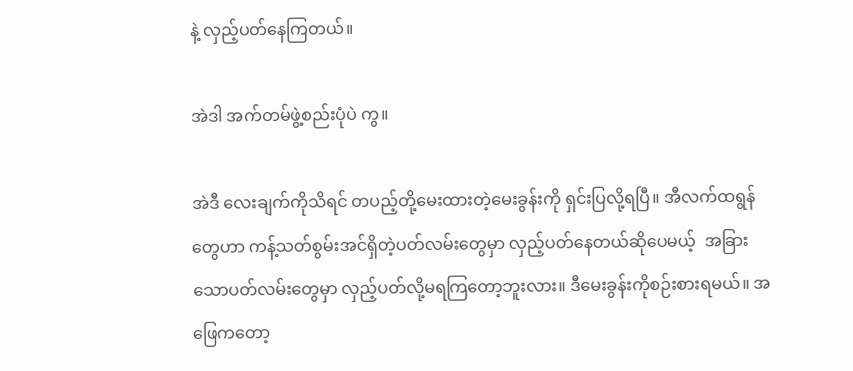နဲ့ လှည့်ပတ်နေကြတယ်။

အဲဒါ အက်တမ်ဖွဲ့စည်းပုံပဲ ကွ။

အဲဒီ လေးချက်ကိုသိရင် တပည့်တို့မေးထားတဲ့မေးခွန်းကို ရှင်းပြလို့ရပြီ။ အီလက်ထရွန်တွေဟာ ကန့်သတ်စွမ်းအင်ရှိတဲ့ပတ်လမ်းတွေမှာ လှည့်ပတ်နေတယ်ဆိုပေမယ့်  အခြားသောပတ်လမ်းတွေမှာ လှည့်ပတ်လို့မရကြတော့ဘူးလား။ ဒီမေးခွန်းကိုစဉ်းစားရမယ်။ အဖြေကတော့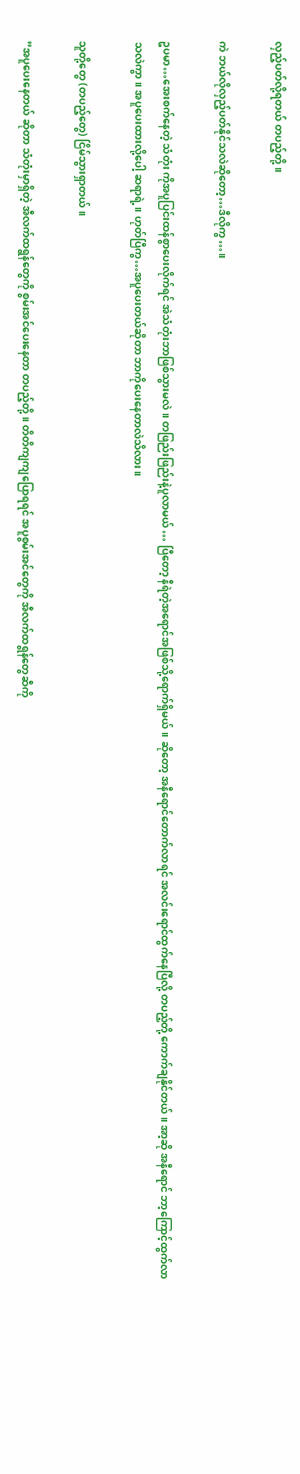လှည့်ပတ်လို့ရတယ် တပည့်တို့။

ကဲ ဘယ်လိုလှည့်ပတ်နိုင်သလဲဆိုတော့…ဒီလိုကွ…။

ဥပမာ…အေးစက်နေတဲ့ သံတုံး ကိုအပူပြင်းထန်စွာပေးလိုက်ရင် အဲသံတုံးဘာဖြစ်သွားမလဲ။ တဖြည်းဖြည်းနဲ့ပူလာမယ် … ပြီတော့ နီရဲတဲ့အရောင်အဖြစ်သို့ရောက်ရှိမယ်။ ဆိုတော့ အနီရောင်တောက်လာရင် အလင်းရောင်ထွက်နေပြီလို့ တပည့်တို့ ကောက်ချနိုင်တယ်။ အာ့ဆို အနီရောင် ဘာ့ကြောင့်ထွက်လာသလဲကွာ။ အပူပေးထားလို့ပေါ့ ဆရာရဲ့။ ဟုတ်ပြီကွ…အပူပေးတယ်ဆိုတာ ဘာကိုပေးနေတာလဲသိလား။

သူတို့တွေ (တပည့်တွေ) ငြိမ်သွားရှာတယ်။

”အပူပေးနေတယ် ဆိုတာ သံတုံးမှာရှိတဲ့ အီလက်ထရွန်တွေကို စွမ်းအင်ပေးနေတာ တပည့်တို့။ တိတိကျကျပြောရရင် အပူစွမ်းအင်တွေကို အီလက်ထရွန်တွေဆီကို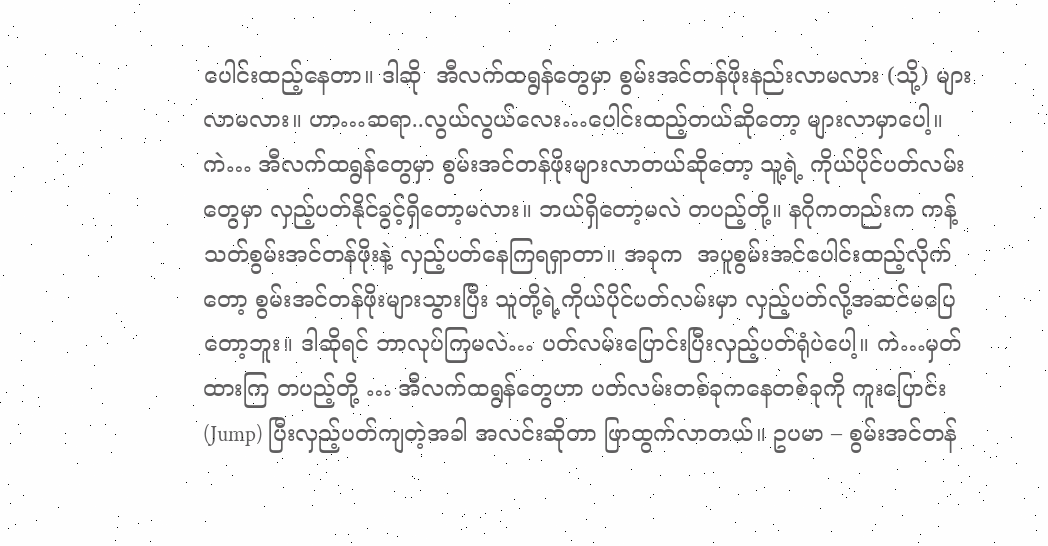ပေါင်းထည့်နေတာ။ ဒါဆို  အီလက်ထရွန်တွေမှာ စွမ်းအင်တန်ဖိုးနည်းလာမလား (သို့) များလာမလား။ ဟာ…ဆရာ..လွယ်လွယ်လေး…ပေါင်းထည့်တယ်ဆိုတော့ များလာမှာပေါ့။ ကဲ… အီလက်ထရွန်တွေမှာ စွမ်းအင်တန်ဖိုးများလာတယ်ဆိုတော့ သူ့ရဲ့ ကိုယ်ပိုင်ပတ်လမ်းတွေမှာ လှည့်ပတ်နိုင်ခွင့်ရှိတော့မလား။ ဘယ်ရှိတော့မလဲ တပည့်တို့။ နဂိုကတည်းက ကန့်သတ်စွမ်းအင်တန်ဖိုးနဲ့ လှည့်ပတ်နေကြရရှာတာ။ အခုက  အပူစွမ်းအင်ပေါင်းထည့်လိုက်တော့ စွမ်းအင်တန်ဖိုးများသွားပြီး သူတို့ရဲ့ကိုယ်ပိုင်ပတ်လမ်းမှာ လှည့်ပတ်လို့အဆင်မပြေတော့ဘူး။ ဒါဆိုရင် ဘာလုပ်ကြမလဲ… ပတ်လမ်းပြောင်းပြီးလှည့်ပတ်ရုံပဲပေါ့။ ကဲ…မှတ်ထားကြ တပည့်တို့ … အီလက်ထရွန်တွေဟာ ပတ်လမ်းတစ်ခုကနေတစ်ခုကို ကူးပြောင်း (Jump) ပြီးလှည့်ပတ်ကျတဲ့အခါ အလင်းဆိုတာ ဖြာထွက်လာတယ်။ ဥပမာ – စွမ်းအင်တန်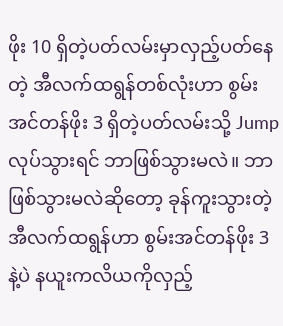ဖိုး 10 ရှိတဲ့ပတ်လမ်းမှာလှည့်ပတ်နေတဲ့ အီလက်ထရွန်တစ်လုံးဟာ စွမ်းအင်တန်ဖိုး 3 ရှိတဲ့ပတ်လမ်းသို့ Jump လုပ်သွားရင် ဘာဖြစ်သွားမလဲ။ ဘာဖြစ်သွားမလဲဆိုတော့ ခုန်ကူးသွားတဲ့ အီလက်ထရွန်ဟာ စွမ်းအင်တန်ဖိုး 3 နဲ့ပဲ နယူးကလိယကိုလှည့်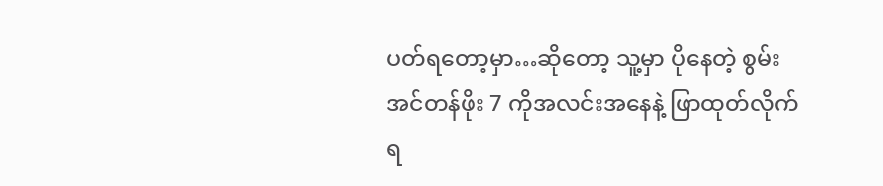ပတ်ရတော့မှာ…ဆိုတော့ သူ့မှာ ပိုနေတဲ့ စွမ်းအင်တန်ဖိုး 7 ကိုအလင်းအနေနဲ့ ဖြာထုတ်လိုက်ရ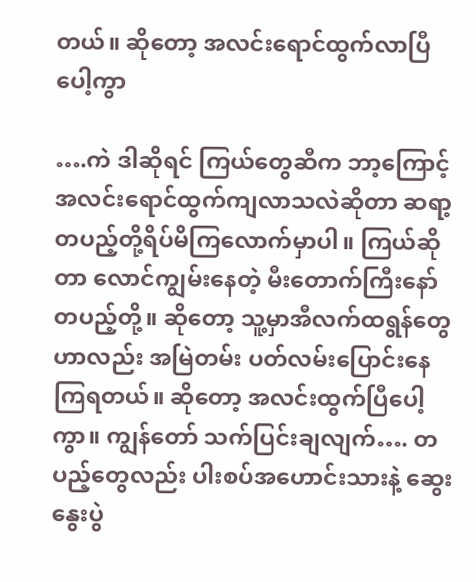တယ်။ ဆိုတော့ အလင်းရောင်ထွက်လာပြီပေါ့ကွာ

….ကဲ ဒါဆိုရင် ကြယ်တွေဆီက ဘာ့ကြောင့် အလင်းရောင်ထွက်ကျလာသလဲဆိုတာ ဆရာ့တပည့်တို့ရိပ်မိကြလောက်မှာပါ။ ကြယ်ဆိုတာ လောင်ကျွမ်းနေတဲ့ မီးတောက်ကြီးနော် တပည့်တို့။ ဆိုတော့ သူ့မှာအီလက်ထရွန်တွေဟာလည်း အမြဲတမ်း ပတ်လမ်းပြောင်းနေကြရတယ်။ ဆိုတော့ အလင်းထွက်ပြီပေါ့ကွာ။ ကျွန်တော် သက်ပြင်းချလျက်…. တပည့်တွေလည်း ပါးစပ်အဟောင်းသားနဲ့ ဆွေးနွေးပွဲ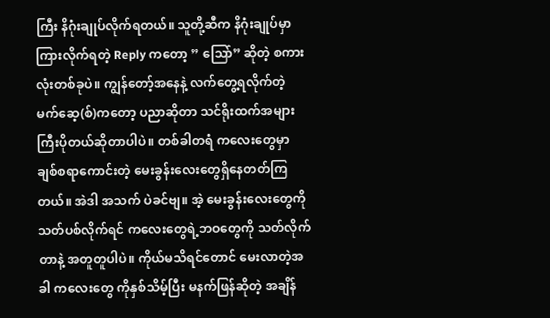ကြီး နိဂုံးချုပ်လိုက်ရတယ်။ သူတို့ဆီက နိဂုံးချုပ်မှာကြားလိုက်ရတဲ့ Reply ကတော့ ” သြော်” ဆိုတဲ့ စကားလုံးတစ်ခုပဲ။ ကျွန်တော့်အနေနဲ့ လက်တွေ့ရလိုက်တဲ့ မက်ဆေ့(စ်)ကတော့ ပညာဆိုတာ သင်ရိုးထက်အများကြီးပိုတယ်ဆိုတာပါပဲ။ တစ်ခါတရံ ကလေးတွေမှာ ချစ်စရာကောင်းတဲ့ မေးခွန်းလေးတွေရှိနေတတ်ကြတယ်။ အဲဒါ အသက် ပဲခင်ဗျ။ အဲ့ မေးခွန်းလေးတွေကို သတ်ပစ်လိုက်ရင် ကလေးတွေရဲ့ဘဝတွေကို သတ်လိုက်တာနဲ့ အတူတူပါပဲ။ ကိုယ်မသိရင်တောင် မေးလာတဲ့အခါ ကလေးတွေ ကိုနှစ်သိမ့်ပြီး မနက်ဖြန်ဆိုတဲ့ အချိန်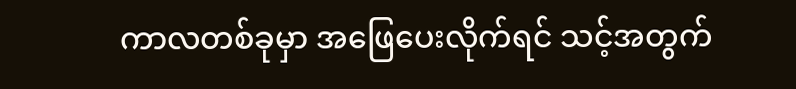ကာလတစ်ခုမှာ အဖြေပေးလိုက်ရင် သင့်အတွက်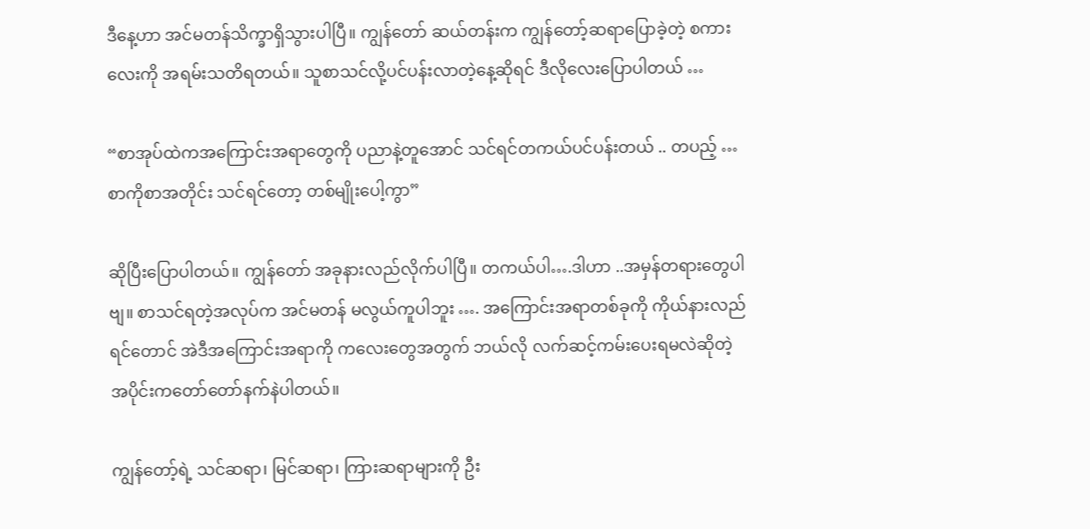ဒီနေ့ဟာ အင်မတန်သိက္ခာရှိသွားပါပြီ။ ကျွန်တော် ဆယ်တန်းက ကျွန်တော့်ဆရာပြောခဲ့တဲ့ စကားလေးကို အရမ်းသတိရတယ်။ သူစာသင်လို့ပင်ပန်းလာတဲ့နေ့ဆိုရင် ဒီလိုလေးပြောပါတယ် …

“စာအုပ်ထဲကအကြောင်းအရာတွေကို ပညာနဲ့တူအောင် သင်ရင်တကယ်ပင်ပန်းတယ် .. တပည့် … စာကိုစာအတိုင်း သင်ရင်တော့ တစ်မျိုးပေါ့ကွာ”

ဆိုပြီးပြောပါတယ်။ ကျွန်တော် အခုနားလည်လိုက်ပါပြီ။ တကယ်ပါ….ဒါဟာ ..အမှန်တရားတွေပါဗျ။ စာသင်ရတဲ့အလုပ်က အင်မတန် မလွယ်ကူပါဘူး …. အကြောင်းအရာတစ်ခုကို ကိုယ်နားလည်ရင်တောင် အဲဒီအကြောင်းအရာကို ကလေးတွေအတွက် ဘယ်လို လက်ဆင့်ကမ်းပေးရမလဲဆိုတဲ့ အပိုင်းကတော်တော်နက်နဲပါတယ်။

ကျွန်တော့်ရဲ့ သင်ဆရာ၊ မြင်ဆရာ၊ ကြားဆရာများကို ဦး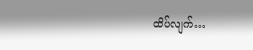ထိပ်လျက်…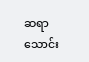ဆရာသောင်း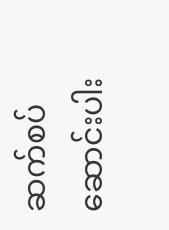ဆက်စပ်ဆောင်းပါး